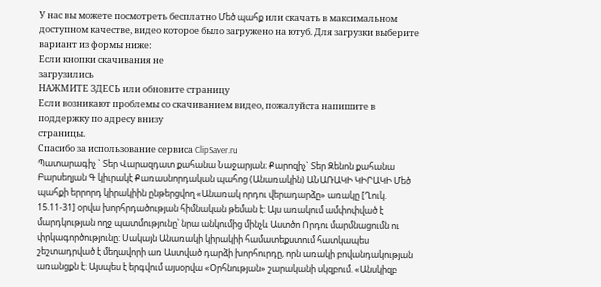У нас вы можете посмотреть бесплатно Մեծ պահք или скачать в максимальном доступном качестве, видео которое было загружено на ютуб. Для загрузки выберите вариант из формы ниже:
Если кнопки скачивания не
загрузились
НАЖМИТЕ ЗДЕСЬ или обновите страницу
Если возникают проблемы со скачиванием видео, пожалуйста напишите в поддержку по адресу внизу
страницы.
Спасибо за использование сервиса ClipSaver.ru
Պատարագիչ ` Տեր Վարազդատ քահանա Նաջարյան։ Քարոզիչ` Տեր Զենոն քահանա Բարսեղյան Գ կիւրակէ Քառասնորդական պահոց (Անառակին) ԱՆԱՌԱԿԻ ԿԻՐԱԿԻ Մեծ պահքի երրորդ կիրակիին ընթերցվող «Անառակ որդու վերադարձը» առակը [Ղուկ. 15.11-31] օրվա խորհրդածության հիմնական թեման է: Այս առակում ամփոփված է մարդկության ողջ պատմությունը՝ նրա անկումից մինչև Աստծո Որդու մարմնացումն ու փրկագործությունը: Սակայն Անառակի կիրակիի համատեքստում հատկապես շեշտադրված է մեղավորի առ Աստված դարձի խորհուրդը, որն առակի բովանդակության առանցքն է: Այսպես է երգվում այսօրվա «Օրհնության» շարականի սկզբում. «Անսկիզբ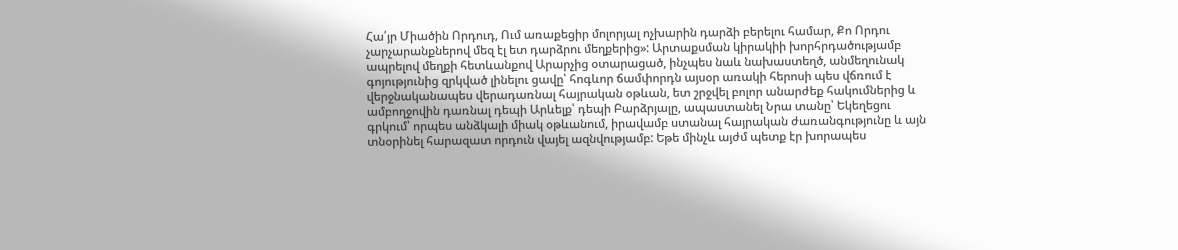Հա՛յր Միածին Որդուդ, Ում առաքեցիր մոլորյալ ոչխարին դարձի բերելու համար, Քո Որդու չարչարանքներով մեզ էլ ետ դարձրու մեղքերից»: Արտաքսման կիրակիի խորհրդածությամբ ապրելով մեղքի հետևանքով Արարչից օտարացած, ինչպես նաև նախաստեղծ, անմեղունակ գոյությունից զրկված լինելու ցավը՝ հոգևոր ճամփորդն այսօր առակի հերոսի պես վճռում է վերջնականապես վերադառնալ հայրական օթևան, ետ շրջվել բոլոր անարժեք հակումներից և ամբողջովին դառնալ դեպի Արևելք՝ դեպի Բարձրյալը, ապաստանել Նրա տանը՝ Եկեղեցու գրկում՝ որպես անձկալի միակ օթևանում, իրավամբ ստանալ հայրական ժառանգությունը և այն տնօրինել հարազատ որդուն վայել ազնվությամբ: Եթե մինչև այժմ պետք էր խորապես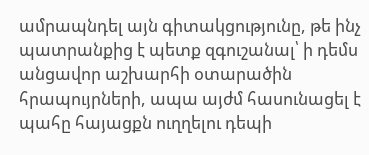ամրապնդել այն գիտակցությունը, թե ինչ պատրանքից է պետք զգուշանալ՝ ի դեմս անցավոր աշխարհի օտարածին հրապույրների, ապա այժմ հասունացել է պահը հայացքն ուղղելու դեպի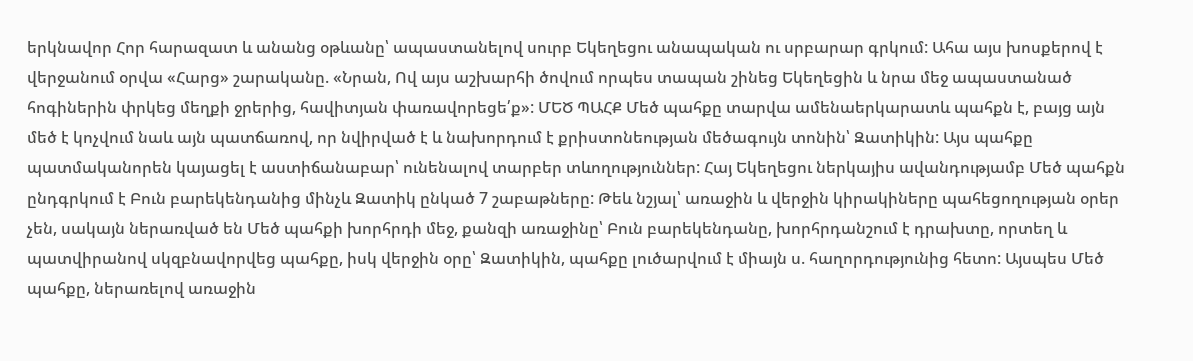երկնավոր Հոր հարազատ և անանց օթևանը՝ ապաստանելով սուրբ Եկեղեցու անապական ու սրբարար գրկում: Ահա այս խոսքերով է վերջանում օրվա «Հարց» շարականը. «Նրան, Ով այս աշխարհի ծովում որպես տապան շինեց Եկեղեցին և նրա մեջ ապաստանած հոգիներին փրկեց մեղքի ջրերից, հավիտյան փառավորեցե՛ք»: ՄԵԾ ՊԱՀՔ Մեծ պահքը տարվա ամենաերկարատև պահքն է, բայց այն մեծ է կոչվում նաև այն պատճառով, որ նվիրված է և նախորդում է քրիստոնեության մեծագույն տոնին՝ Զատիկին: Այս պահքը պատմականորեն կայացել է աստիճանաբար՝ ունենալով տարբեր տևողություններ: Հայ Եկեղեցու ներկայիս ավանդությամբ Մեծ պահքն ընդգրկում է Բուն բարեկենդանից մինչև Զատիկ ընկած 7 շաբաթները: Թեև նշյալ՝ առաջին և վերջին կիրակիները պահեցողության օրեր չեն, սակայն ներառված են Մեծ պահքի խորհրդի մեջ, քանզի առաջինը՝ Բուն բարեկենդանը, խորհրդանշում է դրախտը, որտեղ և պատվիրանով սկզբնավորվեց պահքը, իսկ վերջին օրը՝ Զատիկին, պահքը լուծարվում է միայն ս. հաղորդությունից հետո: Այսպես Մեծ պահքը, ներառելով առաջին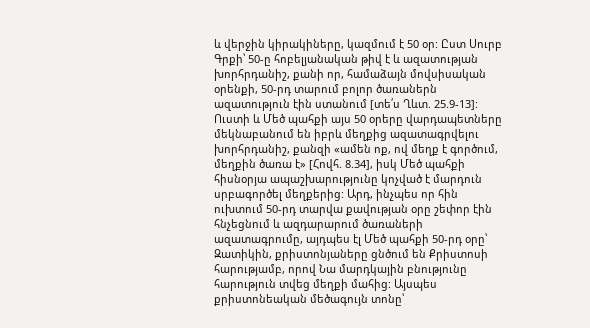և վերջին կիրակիները, կազմում է 50 օր: Ըստ Սուրբ Գրքի՝ 50-ը հոբելյանական թիվ է և ազատության խորհրդանիշ, քանի որ, համաձայն մովսիսական օրենքի, 50-րդ տարում բոլոր ծառաներն ազատություն էին ստանում [տե՛ս Ղևտ. 25.9-13]: Ուստի և Մեծ պահքի այս 50 օրերը վարդապետները մեկնաբանում են իբրև մեղքից ազատագրվելու խորհրդանիշ, քանզի «ամեն ոք, ով մեղք է գործում, մեղքին ծառա է» [Հովհ. 8.34], իսկ Մեծ պահքի հիսնօրյա ապաշխարությունը կոչված է մարդուն սրբագործել մեղքերից: Արդ, ինչպես որ հին ուխտում 50-րդ տարվա քավության օրը շեփոր էին հնչեցնում և ազդարարում ծառաների ազատագրումը, այդպես էլ Մեծ պահքի 50-րդ օրը՝ Զատիկին, քրիստոնյաները ցնծում են Քրիստոսի հարությամբ, որով Նա մարդկային բնությունը հարություն տվեց մեղքի մահից: Այսպես քրիստոնեական մեծագույն տոնը՝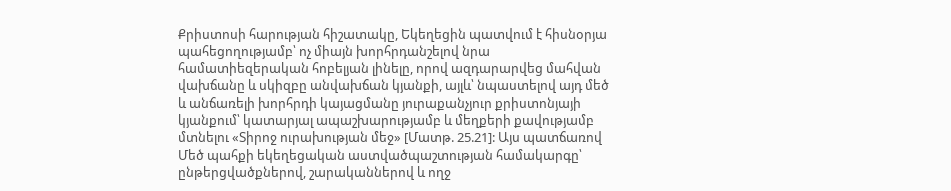Քրիստոսի հարության հիշատակը, Եկեղեցին պատվում է հիսնօրյա պահեցողությամբ՝ ոչ միայն խորհրդանշելով նրա համատիեզերական հոբելյան լինելը, որով ազդարարվեց մահվան վախճանը և սկիզբը անվախճան կյանքի, այլև՝ նպաստելով այդ մեծ և անճառելի խորհրդի կայացմանը յուրաքանչյուր քրիստոնյայի կյանքում՝ կատարյալ ապաշխարությամբ և մեղքերի քավությամբ մտնելու «Տիրոջ ուրախության մեջ» [Մատթ. 25.21]: Այս պատճառով Մեծ պահքի եկեղեցական աստվածպաշտության համակարգը՝ ընթերցվածքներով, շարականներով և ողջ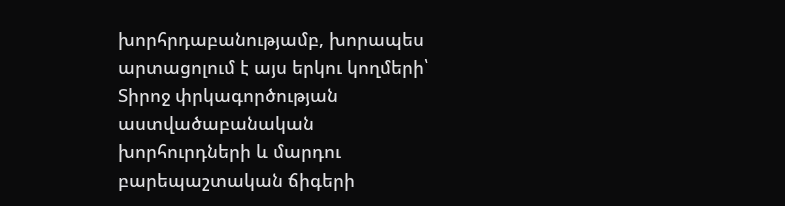խորհրդաբանությամբ, խորապես արտացոլում է այս երկու կողմերի՝ Տիրոջ փրկագործության աստվածաբանական խորհուրդների և մարդու բարեպաշտական ճիգերի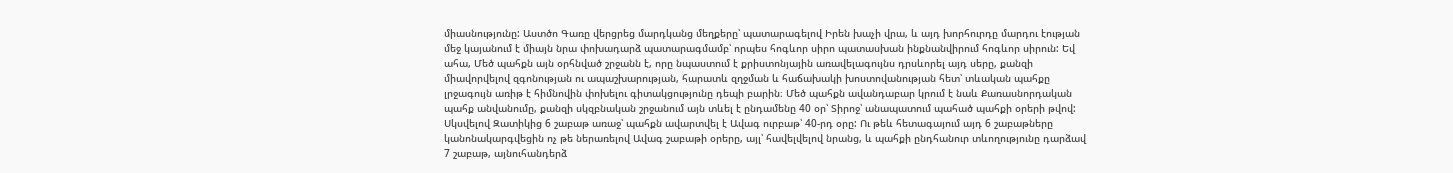միասնությունը: Աստծո Գառը վերցրեց մարդկանց մեղքերը՝ պատարագելով Իրեն խաչի վրա, և այդ խորհուրդը մարդու էության մեջ կայանում է միայն նրա փոխադարձ պատարագմամբ՝ որպես հոգևոր սիրո պատասխան ինքնանվիրում հոգևոր սիրուն: Եվ ահա, Մեծ պահքն այն օրհնված շրջանն է, որը նպաստում է քրիստոնյային առավելագույնս դրսևորել այդ սերը, քանզի միավորվելով զգոնության ու ապաշխարության, հարատև զղջման և հաճախակի խոստովանության հետ՝ տևական պահքը լրջագույն առիթ է հիմնովին փոխելու գիտակցությունը դեպի բարին։ Մեծ պահքն ավանդաբար կրում է նաև Քառասնորդական պահք անվանումը, քանզի սկզբնական շրջանում այն տևել է ընդամենը 40 օր՝ Տիրոջ՝ անապատում պահած պահքի օրերի թվով: Սկսվելով Զատիկից 6 շաբաթ առաջ՝ պահքն ավարտվել է Ավագ ուրբաթ՝ 40-րդ օրը: Ու թեև հետագայում այդ 6 շաբաթները կանոնակարգվեցին ոչ թե ներառելով Ավագ շաբաթի օրերը, այլ՝ հավելվելով նրանց, և պահքի ընդհանուր տևողությունը դարձավ 7 շաբաթ, այնուհանդերձ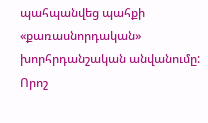պահպանվեց պահքի «քառասնորդական» խորհրդանշական անվանումը: Որոշ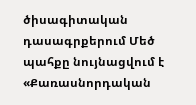ծիսագիտական դասագրքերում Մեծ պահքը նույնացվում է «Քառասնորդական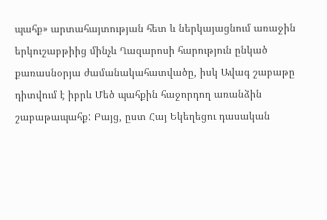պահք» արտահայտության հետ և ներկայացնում առաջին երկուշաբթիից մինչև Ղազարոսի հարություն ընկած քառասնօրյա ժամանակահատվածը, իսկ Ավագ շաբաթը դիտվում է իբրև Մեծ պահքին հաջորդող առանձին շաբաթապահք: Բայց, ըստ Հայ Եկեղեցու դասական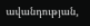ավանդության,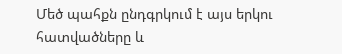Մեծ պահքն ընդգրկում է այս երկու հատվածները և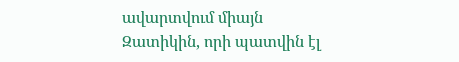ավարտվում միայն Զատիկին, որի պատվին էլ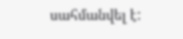սահմանվել է: